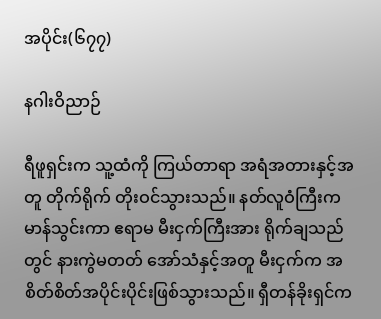အပိုင်း(၆၇၇)

နဂါးဝိညာဉ်

ရီဖူရှင်းက သူ့ထံကို ကြယ်တာရာ အရံအတားနှင့်အတူ တိုက်ရိုက် တိုးဝင်သွားသည်။ နတ်လူဝံကြီးက မာန်သွင်းကာ ဧရာမ မီးငှက်ကြီးအား ရိုက်ချသည်တွင် နားကွဲမတတ် အော်သံနှင့်အတူ မီးငှက်က အစိတ်စိတ်အပိုင်းပိုင်းဖြစ်သွားသည်။ ရှီတန်ခိုးရှင်က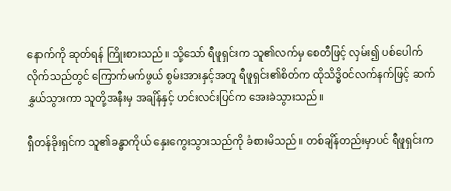နောက်ကို ဆုတ်ရန် ကြိုးစားသည်။ သို့သော် ရီဖူရှင်းက သူ၏လက်မှ စေတီဖြင့် လှမ်း၍ ပစ်ပေါက်လိုက်သည်တွင် ကြောက်မက်ဖွယ် စွမ်းအားနှင့်အတူ ရီဖူရှင်း၏စိတ်က ထိုသိဒ္ဓိဝင်လက်နက်ဖြင့် ဆက်နွှယ်သွားကာ သူတို့အနီးမှ အချိန်နှင့် ဟင်းလင်းပြင်က အေးခဲသွားသည်။

ရှီတန်ခိုးရှင်က သူ၏ခန္ဓာကိုယ် နှေးကွေးသွားသည်ကို ခံစားမိသည်။ တစ်ချိန်တည်းမှာပင် ရီဖူရှင်းက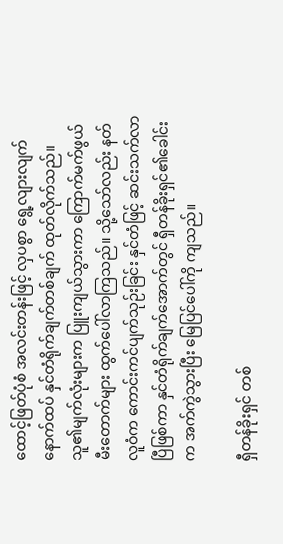ထောင့်ဖြတ်ပုံစံ အလင်းတန်းဖြင့် လှပစွာ ရွေ့လျားလျက် နောက်ထပ် နှင်တံရိုက်ချက်တစ်ချက် ထုတ်လိုက်သည်။ သူ၏မျက်လုံးများက ပြူးကျယ်သွားကာ ကြောက်မက်ဖွယ် မီးတောက်များ ထွက်ပေါ်လာကြသည်။ သို့သော်လည်း နတ်လူဝံက ကောင်းကင်ပျက်သုဉ်းခြင်း နှင်တံဖြင့် ဆင်းသက်လာပြီဖြစ်ကာ နှင်တံရိုက်ချက်အောက်တွင် ရှီတန်ခိုးရှင်၏ခေါင်းက အက်ကွဲသွားပြီး မြေပြင်ပေါ်ကို ကျသည်။

ရှီတန်ခိုးရှင် တစ်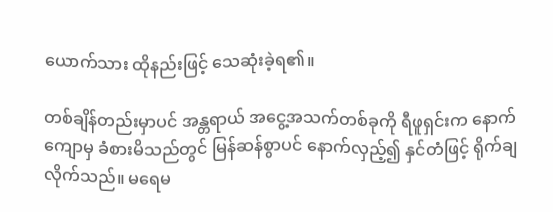ယောက်သား ထိုနည်းဖြင့် သေဆုံးခဲ့ရ၏။

တစ်ချိန်တည်းမှာပင် အန္တရာယ် အငွေ့အသက်တစ်ခုကို ရီဖူရှင်းက နောက်ကျောမှ ခံစားမိသည်တွင် မြန်ဆန်စွာပင် နောက်လှည့်၍ နှင်တံဖြင့် ရိုက်ချလိုက်သည်။ မရေမ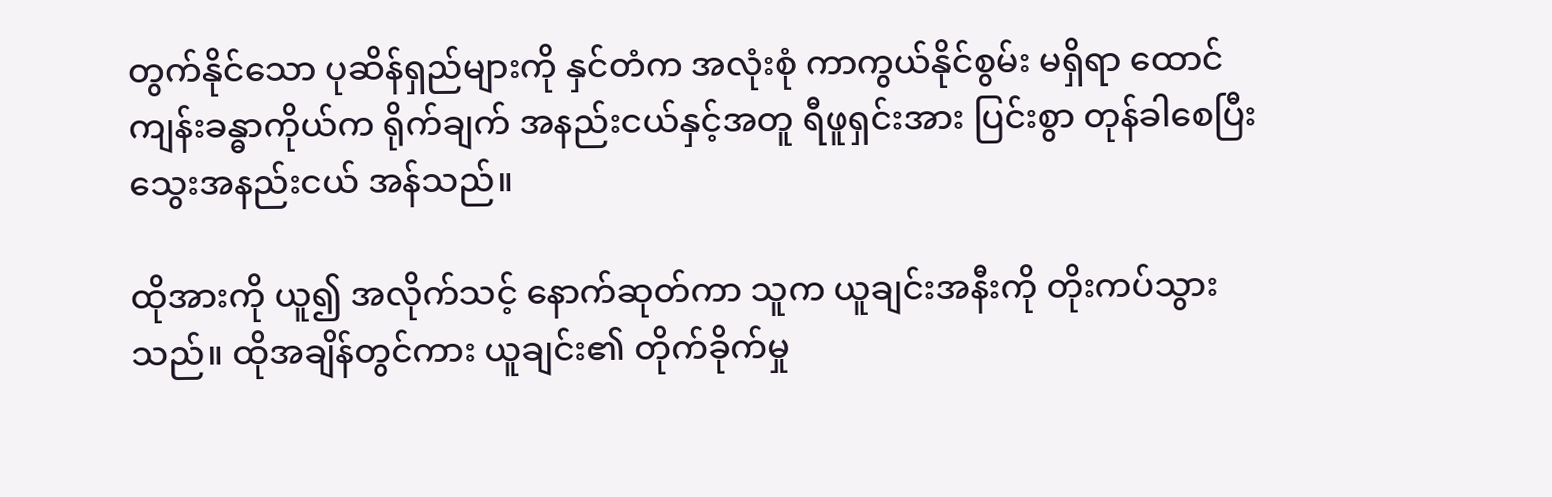တွက်နိုင်သော ပုဆိန်ရှည်များကို နှင်တံက အလုံးစုံ ကာကွယ်နိုင်စွမ်း မရှိရာ ထောင်ကျန်းခန္ဓာကိုယ်က ရိုက်ချက် အနည်းငယ်နှင့်အတူ ရီဖူရှင်းအား ပြင်းစွာ တုန်ခါစေပြီး သွေးအနည်းငယ် အန်သည်။

ထိုအားကို ယူ၍ အလိုက်သင့် နောက်ဆုတ်ကာ သူက ယူချင်းအနီးကို တိုးကပ်သွားသည်။ ထိုအချိန်တွင်ကား ယူချင်း၏ တိုက်ခိုက်မှု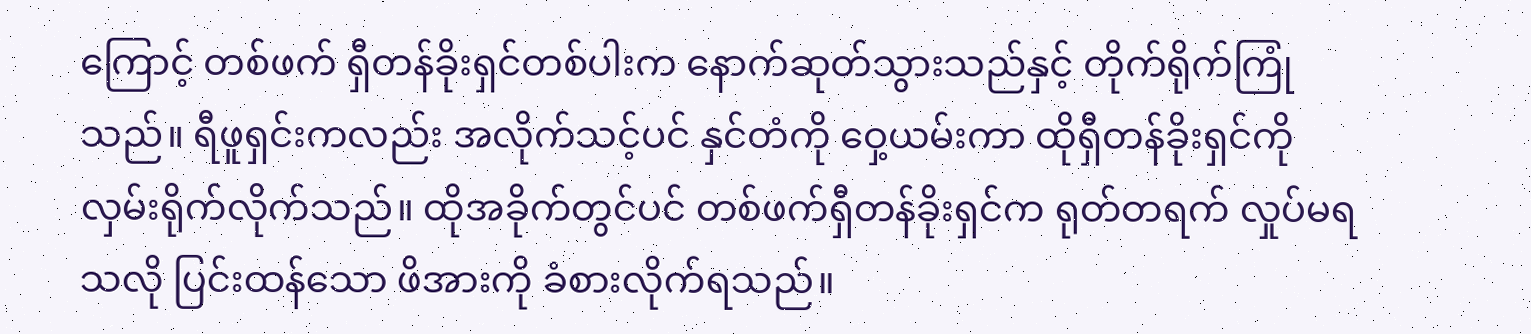ကြောင့် တစ်ဖက် ရှီတန်ခိုးရှင်တစ်ပါးက နောက်ဆုတ်သွားသည်နှင့် တိုက်ရိုက်ကြုံသည်။ ရီဖူရှင်းကလည်း အလိုက်သင့်ပင် နှင်တံကို ဝှေ့ယမ်းကာ ထိုရှီတန်ခိုးရှင်ကို လှမ်းရိုက်လိုက်သည်။ ထိုအခိုက်တွင်ပင် တစ်ဖက်ရှီတန်ခိုးရှင်က ရုတ်တရက် လှုပ်မရသလို ပြင်းထန်သော ဖိအားကို ခံစားလိုက်ရသည်။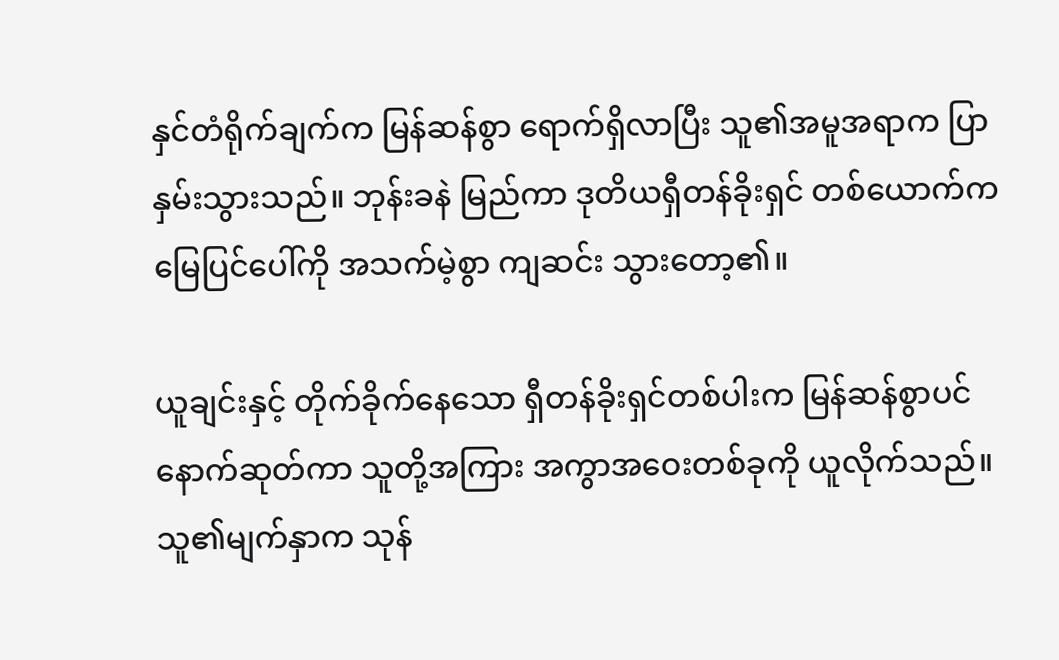နှင်တံရိုက်ချက်က မြန်ဆန်စွာ ရောက်ရှိလာပြီး သူ၏အမူအရာက ပြာနှမ်းသွားသည်။ ဘုန်းခနဲ မြည်ကာ ဒုတိယရှီတန်ခိုးရှင် တစ်ယောက်က မြေပြင်ပေါ်ကို အသက်မဲ့စွာ ကျဆင်း သွားတော့၏။

ယူချင်းနှင့် တိုက်ခိုက်နေသော ရှီတန်ခိုးရှင်တစ်ပါးက မြန်ဆန်စွာပင် နောက်ဆုတ်ကာ သူတို့အကြား အကွာအဝေးတစ်ခုကို ယူလိုက်သည်။ သူ၏မျက်နှာက သုန်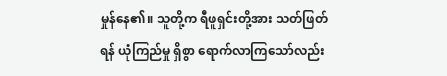မှုန်နေ၏။ သူတို့က ရီဖူရှင်းတို့အား သတ်ဖြတ်ရန် ယုံကြည်မှု ရှိစွာ ရောက်လာကြသော်လည်း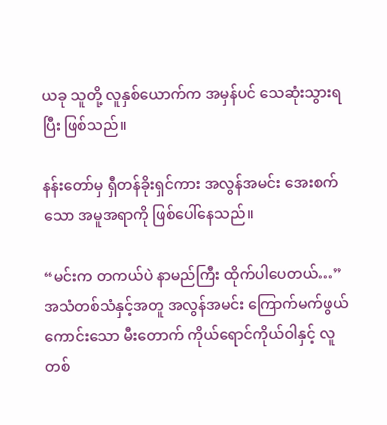ယခု သူတို့ လူနှစ်ယောက်က အမှန်ပင် သေဆုံးသွားရပြီး ဖြစ်သည်။

နန်းတော်မှ ရှီတန်ခိုးရှင်ကား အလွန်အမင်း အေးစက်သော အမူအရာကို ဖြစ်ပေါ်နေသည်။

“မင်းက တကယ်ပဲ နာမည်ကြီး ထိုက်ပါပေတယ်…” အသံတစ်သံနှင့်အတူ အလွန်အမင်း ကြောက်မက်ဖွယ် ကောင်းသော မီးတောက် ကိုယ်ရောင်ကိုယ်ဝါနှင့် လူတစ်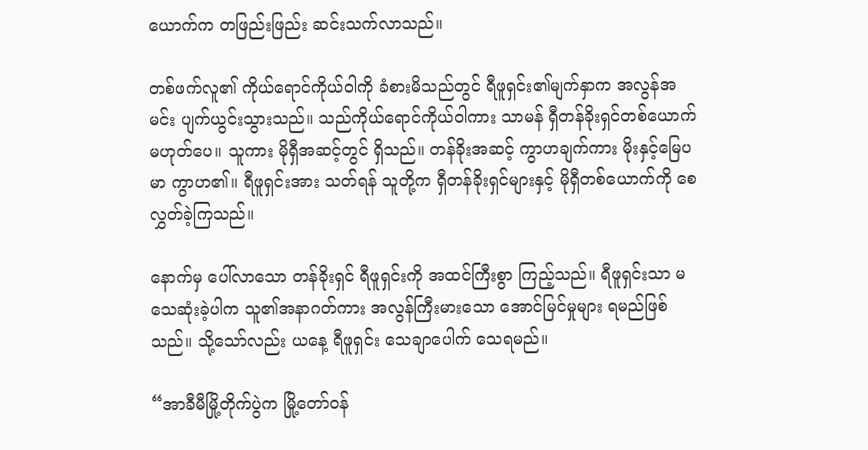ယောက်က တဖြည်းဖြည်း ဆင်းသက်လာသည်။

တစ်ဖက်လူ၏ ကိုယ်ရောင်ကိုယ်ဝါကို ခံစားမိသည်တွင် ရီဖူရှင်း၏မျက်နှာက အလွန်အမင်း ပျက်ယွင်းသွားသည်။ သည်ကိုယ်ရောင်ကိုယ်ဝါကား သာမန် ရှီတန်ခိုးရှင်တစ်ယောက် မဟုတ်ပေ။ သူကား မိုရှီအဆင့်တွင် ရှိသည်။ တန်ခိုးအဆင့် ကွာဟချက်ကား မိုးနှင့်မြေပမာ ကွာဟ၏။ ရီဖူရှင်းအား သတ်ရန် သူတို့က ရှီတန်ခိုးရှင်များနှင့် မိုရှီတစ်ယောက်ကို စေလွှတ်ခဲ့ကြသည်။

နောက်မှ ပေါ်လာသော တန်ခိုးရှင် ရီဖူရှင်းကို အထင်ကြီးစွာ ကြည့်သည်။ ရီဖူရှင်းသာ မသေဆုံးခဲ့ပါက သူ၏အနာဂတ်ကား အလွန်ကြီးမားသော အောင်မြင်မှုများ ရမည်ဖြစ်သည်။ သို့သော်လည်း ယနေ့ ရီဖူရှင်း သေချာပေါက် သေရမည်။

“အာခီမီမြို့တိုက်ပွဲက မြို့တော်ဝန်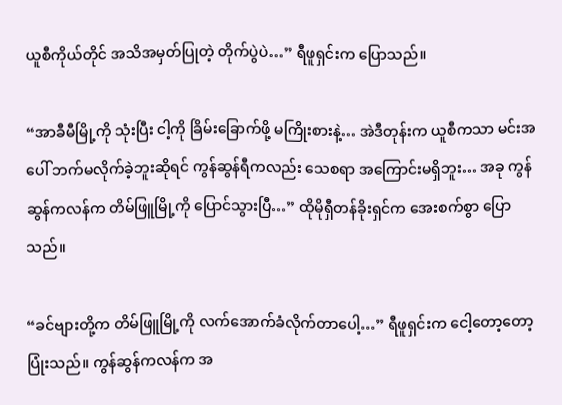ယူစီကိုယ်တိုင် အသိအမှတ်ပြုတဲ့ တိုက်ပွဲပဲ…” ရီဖူရှင်းက ပြောသည်။

“အာခီမီမြို့ကို သုံးပြီး ငါ့ကို ခြိမ်းခြောက်ဖို့ မကြိုးစားနဲ့… အဲဒီတုန်းက ယူစီကသာ မင်းအပေါ် ဘက်မလိုက်ခဲ့ဘူးဆိုရင် ကွန်ဆွန်ရီကလည်း သေစရာ အကြောင်းမရှိဘူး… အခု ကွန်ဆွန်ကလန်က တိမ်ဖြူမြို့ကို ပြောင်သွားပြီ…” ထိုမိုရှီတန်ခိုးရှင်က အေးစက်စွာ ပြောသည်။

“ခင်ဗျားတို့က တိမ်ဖြူမြို့ကို လက်အောက်ခံလိုက်တာပေါ့…” ရီဖူရှင်းက ငေါ့တော့တော့ ပြုံးသည်။ ကွန်ဆွန်ကလန်က အ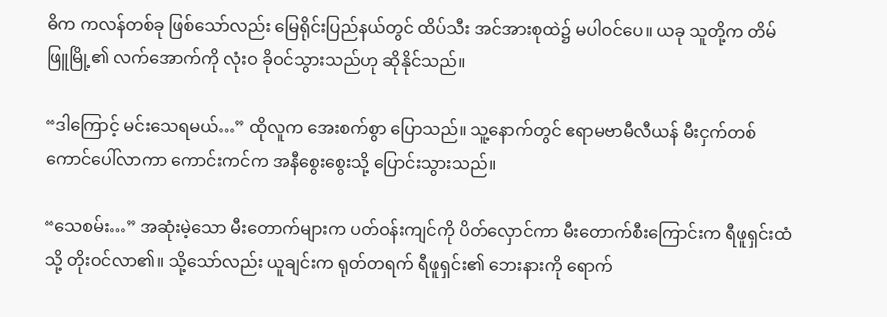ဓိက ကလန်တစ်ခု ဖြစ်သော်လည်း မြေရိုင်းပြည်နယ်တွင် ထိပ်သီး အင်အားစုထဲ၌ မပါဝင်ပေ။ ယခု သူတို့က တိမ်ဖြူမြို့၏ လက်အောက်ကို လုံးဝ ခိုဝင်သွားသည်ဟု ဆိုနိုင်သည်။

“ဒါကြောင့် မင်းသေရမယ်…” ထိုလူက အေးစက်စွာ ပြောသည်။ သူ့နောက်တွင် ဧရာမဗာမီလီယန် မီးငှက်တစ်ကောင်ပေါ်လာကာ ကောင်းကင်က အနီစွေးစွေးသို့ ပြောင်းသွားသည်။

“သေစမ်း…” အဆုံးမဲ့သော မီးတောက်များက ပတ်ဝန်းကျင်ကို ပိတ်လှောင်ကာ မီးတောက်စီးကြောင်းက ရီဖူရှင်းထံသို့ တိုးဝင်လာ၏။ သို့သော်လည်း ယူချင်းက ရုတ်တရက် ရီဖူရှင်း၏ ဘေးနားကို ရောက်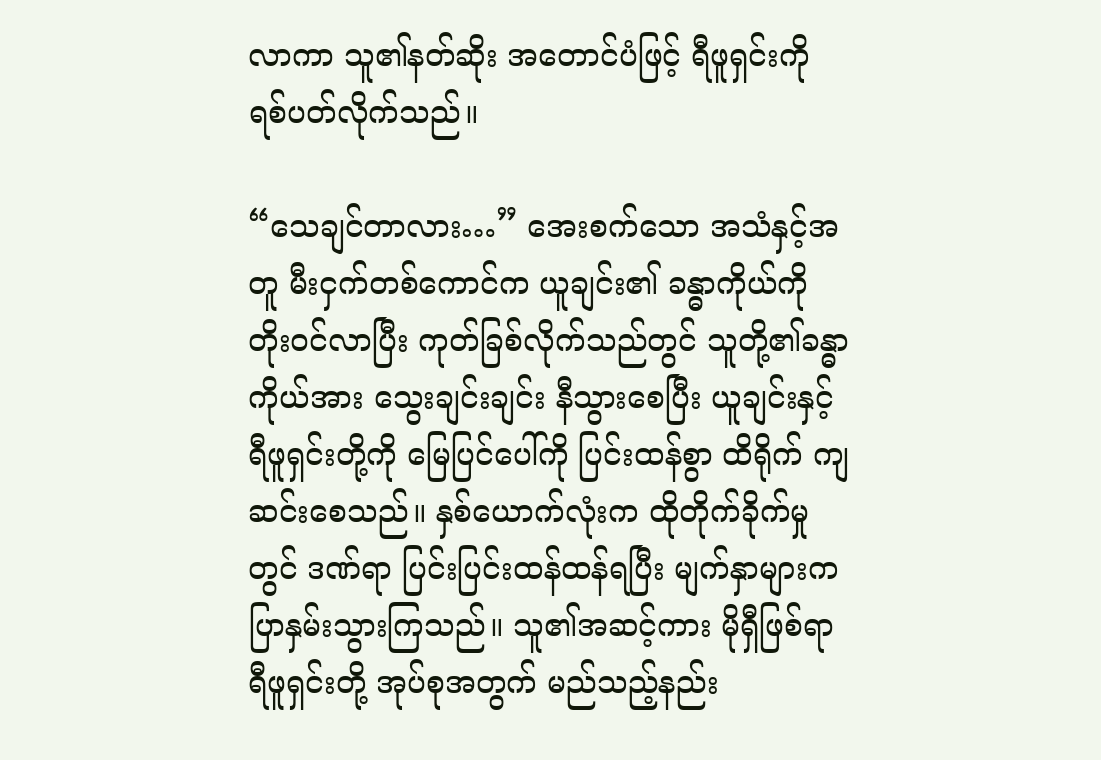လာကာ သူ၏နတ်ဆိုး အတောင်ပံဖြင့် ရီဖူရှင်းကို ရစ်ပတ်လိုက်သည်။

“သေချင်တာလား…” အေးစက်သော အသံနှင့်အတူ မီးငှက်တစ်ကောင်က ယူချင်း၏ ခန္ဓာကိုယ်ကို တိုးဝင်လာပြီး ကုတ်ခြစ်လိုက်သည်တွင် သူတို့၏ခန္ဓာကိုယ်အား သွေးချင်းချင်း နီသွားစေပြီး ယူချင်းနှင့် ရီဖူရှင်းတို့ကို မြေပြင်ပေါ်ကို ပြင်းထန်စွာ ထိရိုက် ကျဆင်းစေသည်။ နှစ်ယောက်လုံးက ထိုတိုက်ခိုက်မှုတွင် ဒဏ်ရာ ပြင်းပြင်းထန်ထန်ရပြီး မျက်နှာများက ပြာနှမ်းသွားကြသည်။ သူ၏အဆင့်ကား မိုရှီဖြစ်ရာ ရီဖူရှင်းတို့ အုပ်စုအတွက် မည်သည့်နည်း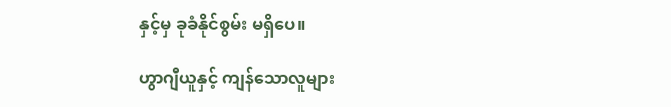နှင့်မှ ခုခံနိုင်စွမ်း မရှိပေ။

ဟွာဂျီယူနှင့် ကျန်သောလူများ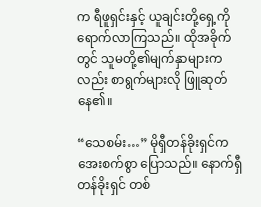က ရီဖူရှင်းနှင့် ယူချင်းတို့ရှေ့ကို ရောက်လာကြသည်။ ထိုအခိုက်တွင် သူမတို့၏မျက်နှာများကလည်း စာရွက်များလို ဖြူဆုတ်နေ၏။

“သေစမ်း…” မိုရှီတန်ခိုးရှင်က အေးစက်စွာ ပြောသည်။ နောက်ရှီတန်ခိုးရှင် တစ်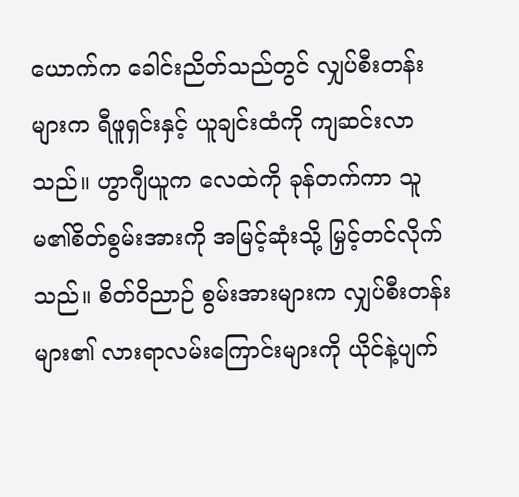ယောက်က ခေါင်းညိတ်သည်တွင် လျှပ်စီးတန်းများက ရီဖူရှင်းနှင့် ယူချင်းထံကို ကျဆင်းလာသည်။ ဟွာဂျီယူက လေထဲကို ခုန်တက်ကာ သူမ၏စိတ်စွမ်းအားကို အမြင့်ဆုံးသို့ မြှင့်တင်လိုက်သည်။ စိတ်ဝိညာဉ် စွမ်းအားများက လျှပ်စီးတန်းများ၏ လားရာလမ်းကြောင်းများကို ယိုင်နဲ့ပျက်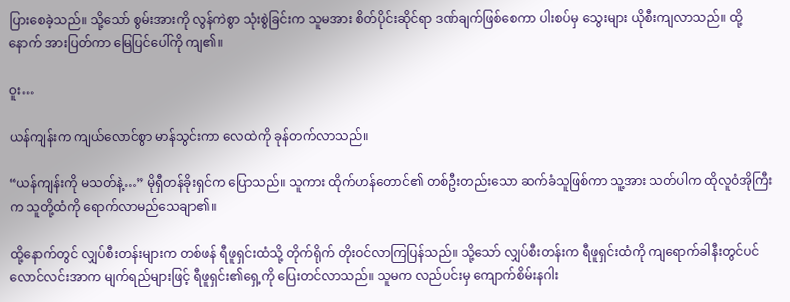ပြားစေခဲ့သည်။ သို့သော် စွမ်းအားကို လွန်ကဲစွာ သုံးစွဲခြင်းက သူမအား စိတ်ပိုင်းဆိုင်ရာ ဒဏ်ချက်ဖြစ်စေကာ ပါးစပ်မှ သွေးများ ယိုစီးကျလာသည်။ ထို့နောက် အားပြတ်ကာ မြေပြင်ပေါ်ကို ကျ၏။

ဝူး…

ယန်ကျန်းက ကျယ်လောင်စွာ မာန်သွင်းကာ လေထဲကို ခုန်တက်လာသည်။

“ယန်ကျန်းကို မသတ်နဲ့…” မိုရှီတန်ခိုးရှင်က ပြောသည်။ သူကား ထိုက်ဟန်တောင်၏ တစ်ဦးတည်းသော ဆက်ခံသူဖြစ်ကာ သူ့အား သတ်ပါက ထိုလူဝံအိုကြီးက သူတို့ထံကို ရောက်လာမည်သေချာ၏။

ထို့နောက်တွင် လျှပ်စီးတန်းများက တစ်ဖန် ရီဖူရှင်းထံသို့ တိုက်ရိုက် တိုးဝင်လာကြပြန်သည်။ သို့သော် လျှပ်စီးတန်းက ရီဖူရှင်းထံကို ကျရောက်ခါနီးတွင်ပင် လောင်လင်းအာက မျက်ရည်များဖြင့် ရီဖူရှင်း၏ရှေ့ကို ပြေးတင်လာသည်။ သူမက လည်ပင်းမှ ကျောက်စိမ်းနဂါး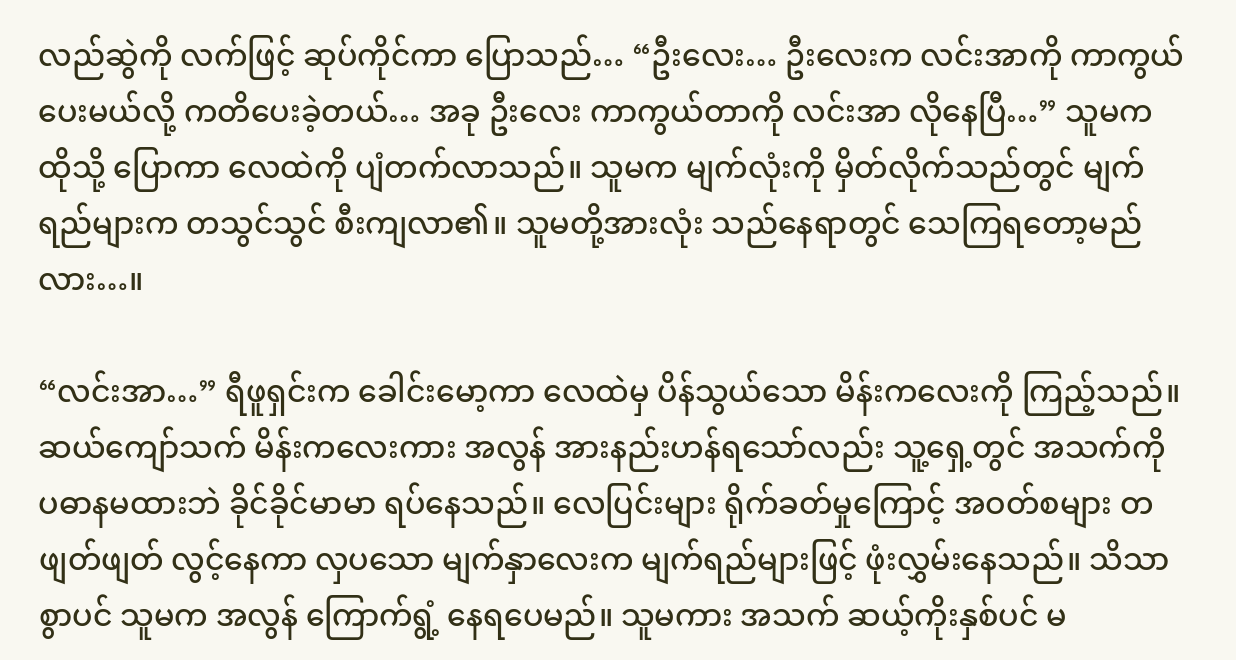လည်ဆွဲကို လက်ဖြင့် ဆုပ်ကိုင်ကာ ပြောသည်… “ဦးလေး… ဦးလေးက လင်းအာကို ကာကွယ်ပေးမယ်လို့ ကတိပေးခဲ့တယ်… အခု ဦးလေး ကာကွယ်တာကို လင်းအာ လိုနေပြီ…” သူမက ထိုသို့ ပြောကာ လေထဲကို ပျံတက်လာသည်။ သူမက မျက်လုံးကို မှိတ်လိုက်သည်တွင် မျက်ရည်များက တသွင်သွင် စီးကျလာ၏။ သူမတို့အားလုံး သည်နေရာတွင် သေကြရတော့မည်လား…။

“လင်းအာ…” ရီဖူရှင်းက ခေါင်းမော့ကာ လေထဲမှ ပိန်သွယ်သော မိန်းကလေးကို ကြည့်သည်။ ဆယ်ကျော်သက် မိန်းကလေးကား အလွန် အားနည်းဟန်ရသော်လည်း သူ့ရှေ့တွင် အသက်ကို ပဓာနမထားဘဲ ခိုင်ခိုင်မာမာ ရပ်နေသည်။ လေပြင်းများ ရိုက်ခတ်မှုကြောင့် အဝတ်စများ တဖျတ်ဖျတ် လွင့်နေကာ လှပသော မျက်နှာလေးက မျက်ရည်များဖြင့် ဖုံးလွှမ်းနေသည်။ သိသာစွာပင် သူမက အလွန် ကြောက်ရွံ့ နေရပေမည်။ သူမကား အသက် ဆယ့်ကိုးနှစ်ပင် မ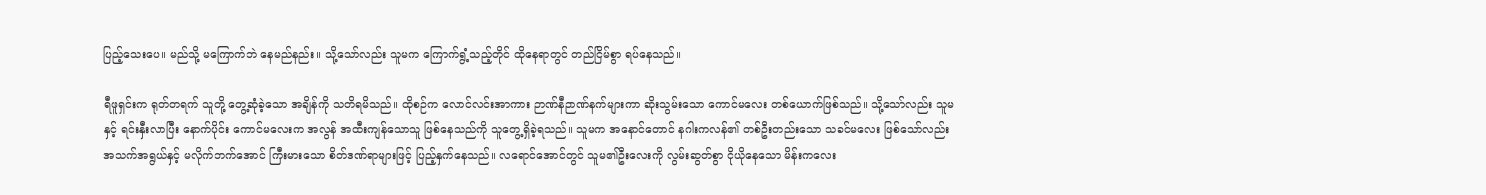ပြည့်သေးပေ။ မည်သို့ မကြောက်ဘဲ နေမည်နည်း။ သို့သော်လည်း သူမက ကြောက်ရွံ့သည့်တိုင် ထိုနေရာတွင် တည်ငြိမ်စွာ ရပ်နေသည်။

ရီဖူရှင်းက ရုတ်တရက် သူတို့ တွေ့ဆုံခဲ့သော အချိန်ကို သတိရမိသည်။ ထိုစဉ်က လောင်လင်းအာကား ဉာဏ်နီဉာဏ်နက်များကာ ဆိုးသွမ်းသော ကောင်မလေး တစ်ယောက်ဖြစ်သည်။ သို့သော်လည်း သူမနှင့် ရင်းနှီးလာပြီး နောက်ပိုင်း ကောင်မလေးက အလွန် အထီးကျန်သောသူ ဖြစ်နေသည်ကို သူတွေ့ရှိခဲ့ရသည်။ သူမက အနောင်တောင် နဂါးကလန်၏ တစ်ဦးတည်းသော သခင်မလေး ဖြစ်သော်လည်း အသက်အရွယ်နှင့် မလိုက်ဘက်အောင် ကြီးမားသော စိတ်ဒဏ်ရာများဖြင့် ပြည့်နှက်နေသည်။ လရောင်အောင်တွင် သူမ၏ဦးလေးကို လွမ်းဆွတ်စွာ ငိုယိုနေသော မိန်းကလေး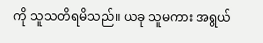ကို သူသတိရမိသည်။ ယခု သူမကား အရွယ်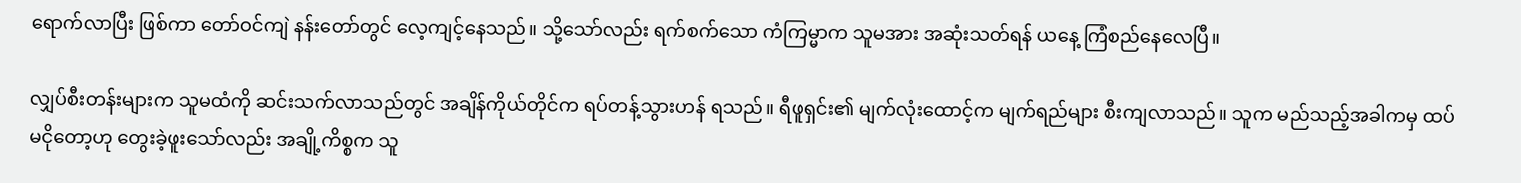ရောက်လာပြီး ဖြစ်ကာ တော်ဝင်ကျဲ နန်းတော်တွင် လေ့ကျင့်နေသည်။ သို့သော်လည်း ရက်စက်သော ကံကြမ္မာက သူမအား အဆုံးသတ်ရန် ယနေ့ ကြံစည်နေလေပြီ။

လျှပ်စီးတန်းများက သူမထံကို ဆင်းသက်လာသည်တွင် အချိန်ကိုယ်တိုင်က ရပ်တန့်သွားဟန် ရသည်။ ရီဖူရှင်း၏ မျက်လုံးထောင့်က မျက်ရည်များ စီးကျလာသည်။ သူက မည်သည့်အခါကမှ ထပ်မငိုတော့ဟု တွေးခဲ့ဖူးသော်လည်း အချို့ကိစ္စက သူ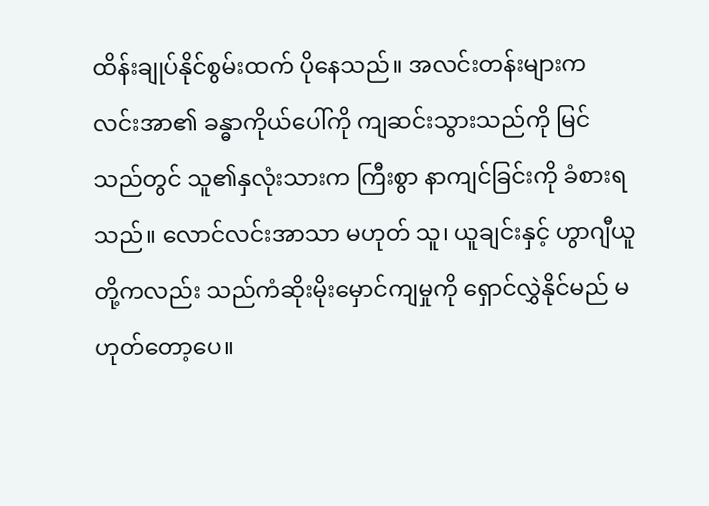ထိန်းချုပ်နိုင်စွမ်းထက် ပိုနေသည်။ အလင်းတန်းများက လင်းအာ၏ ခန္ဓာကိုယ်ပေါ်ကို ကျဆင်းသွားသည်ကို မြင်သည်တွင် သူ၏နှလုံးသားက ကြီးစွာ နာကျင်ခြင်းကို ခံစားရသည်။ လောင်လင်းအာသာ မဟုတ် သူ၊ ယူချင်းနှင့် ဟွာဂျီယူတို့ကလည်း သည်ကံဆိုးမိုးမှောင်ကျမှုကို ရှောင်လွှဲနိုင်မည် မဟုတ်တော့ပေ။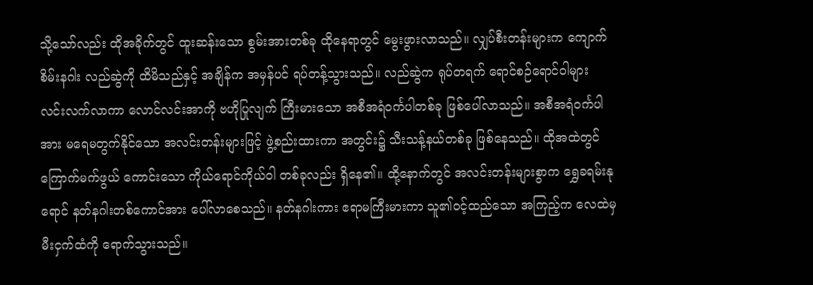သို့သော်လည်း ထိုအခိုက်တွင် ထူးဆန်းသော စွမ်းအားတစ်ခု ထိုနေရာတွင် မွေးဖွားလာသည်။ လျှပ်စီးတန်းများက ကျောက်စိမ်းနဂါး လည်ဆွဲကို ထိမိသည်နှင့် အချိန်က အမှန်ပင် ရပ်တန့်သွားသည်။ လည်ဆွဲက ရုပ်တရက် ရောင်စဉ်ရောင်ဝါများ လင်းလက်လာကာ လောင်လင်းအာကို ဗဟိုပြုလျက် ကြီးမားသော အစီအရံဝင်္ကပါတစ်ခု ဖြစ်ပေါ်လာသည်။ အစီအရံဝင်္ကပါအား မရေမတွက်နိုင်သော အလင်းတန်းများဖြင့် ဖွဲ့စည်းထားကာ အတွင်း၌ သီးသန့်နယ်တစ်ခု ဖြစ်နေသည်။ ထိုအထဲတွင် ကြောက်မက်ဖွယ် ကောင်းသော ကိုယ်ရောင်ကိုယ်ဝါ တစ်ခုလည်း ရှိနေ၏။ ထို့နောက်တွင် အလင်းတန်းများစွာက ရွှေခရမ်းနုရောင် နတ်နဂါးတစ်ကောင်အား ပေါ်လာစေသည်။ နတ်နဂါးကား ဧရာမကြီးမားကာ သူ၏ဝင့်ထည်သော အကြည့်က လေထဲမှ မီးငှက်ထံကို ရောက်သွားသည်။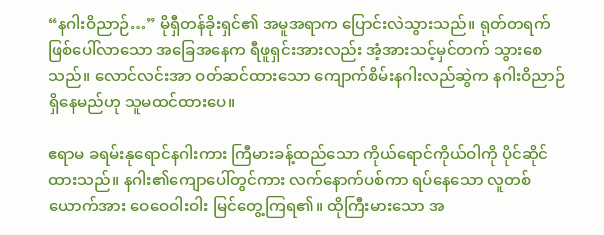“နဂါးဝိညာဉ်…” မိုရှီတန်ခိုးရှင်၏ အမူအရာက ပြောင်းလဲသွားသည်။ ရုတ်တရက် ဖြစ်ပေါ်လာသော အခြေအနေက ရီဖူရှင်းအားလည်း အံ့အားသင့်မှင်တက် သွားစေသည်။ လောင်လင်းအာ ဝတ်ဆင်ထားသော ကျောက်စိမ်းနဂါးလည်ဆွဲက နဂါးဝိညာဉ် ရှိနေမည်ဟု သူမထင်ထားပေ။

ဧရာမ ခရမ်းနုရောင်နဂါးကား ကြီမားခန့်ထည်သော ကိုယ်ရောင်ကိုယ်ဝါကို ပိုင်ဆိုင်ထားသည်။ နဂါး၏ကျောပေါ်တွင်ကား လက်နောက်ပစ်ကာ ရပ်နေသော လူတစ်ယောက်အား ဝေဝေဝါးဝါး မြင်တွေ့ကြရ၏။ ထိုကြီးမားသော အ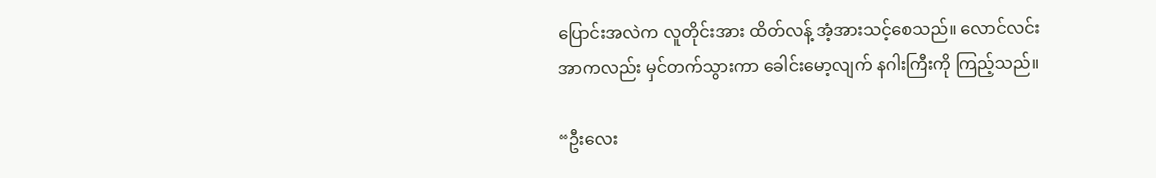ပြောင်းအလဲက လူတိုင်းအား ထိတ်လန့် အံ့အားသင့်စေသည်။ လောင်လင်းအာကလည်း မှင်တက်သွားကာ ခေါင်းမော့လျက် နဂါးကြီးကို ကြည့်သည်။

“ဦးလေး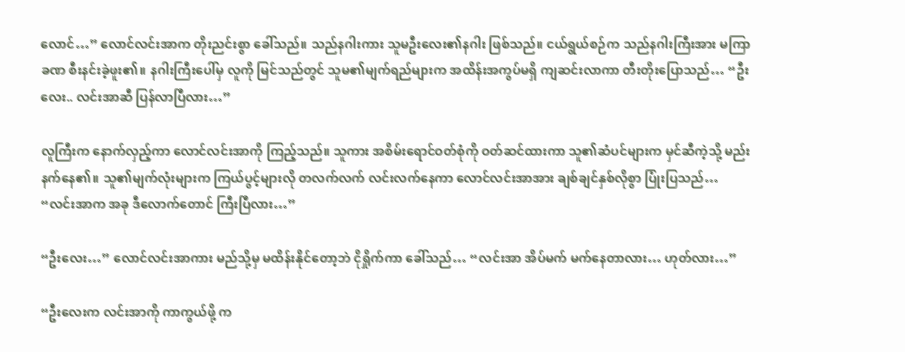လောင်…” လောင်လင်းအာက တိုးညင်းစွာ ခေါ်သည်။ သည်နဂါးကား သူမဦးလေး၏နဂါး ဖြစ်သည်။ ငယ်ရွယ်စဉ်က သည်နဂါးကြီးအား မကြာခဏ စီးနင်းခဲ့ဖူး၏။ နဂါးကြီးပေါ်မှ လူကို မြင်သည်တွင် သူမ၏မျက်ရည်များက အထိန်းအကွပ်မရှိ ကျဆင်းလာကာ တီးတိုးပြောသည်… “ဦးလေး.. လင်းအာဆီ ပြန်လာပြီလား…”

လူကြီးက နောက်လှည့်ကာ လောင်လင်းအာကို ကြည့်သည်။ သူကား အစိမ်းရောင်ဝတ်စုံကို ဝတ်ဆင်ထားကာ သူ၏ဆံပင်များက မှင်ဆီကဲ့သို့ မည်းနက်နေ၏။ သူ၏မျက်လုံးများက ကြယ်ပွင့်များလို တလက်လက် လင်းလက်နေကာ လောင်လင်းအာအား ချစ်ချင်နှစ်လိုစွာ ပြုံးပြသည်… “လင်းအာက အခု ဒီလောက်တောင် ကြီးပြီလား…”

“ဦးလေး…” လောင်လင်းအာကား မည်သို့မှ မထိန်းနိုင်တော့ဘဲ ငိုရှိုက်ကာ ခေါ်သည်… “လင်းအာ အိပ်မက် မက်နေတာလား… ဟုတ်လား…”

“ဦးလေးက လင်းအာကို ကာကွယ်ဖို့ က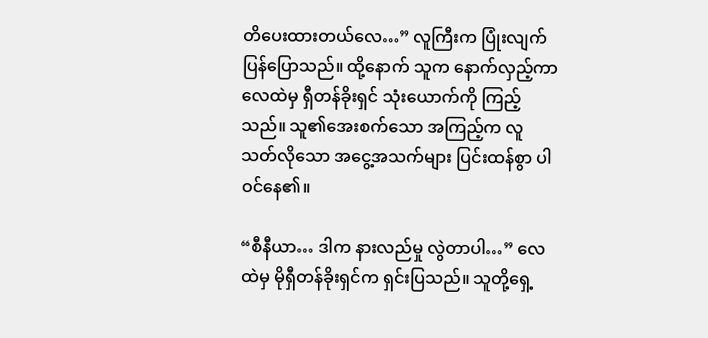တိပေးထားတယ်လေ…” လူကြီးက ပြုံးလျက် ပြန်ပြောသည်။ ထို့နောက် သူက နောက်လှည့်ကာ လေထဲမှ ရှီတန်ခိုးရှင် သုံးယောက်ကို ကြည့်သည်။ သူ၏အေးစက်သော အကြည့်က လူသတ်လိုသော အငွေ့အသက်များ ပြင်းထန်စွာ ပါဝင်နေ၏။

“စီနီယာ… ဒါက နားလည်မှု လွဲတာပါ…” လေထဲမှ မိုရှီတန်ခိုးရှင်က ရှင်းပြသည်။ သူတို့ရှေ့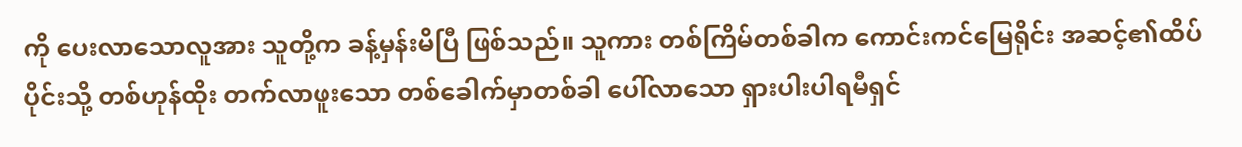ကို ပေးလာသောလူအား သူတို့က ခန့်မှန်းမိပြီ ဖြစ်သည်။ သူကား တစ်ကြိမ်တစ်ခါက ကောင်းကင်မြေရိုင်း အဆင့်၏ထိပ်ပိုင်းသို့ တစ်ဟုန်ထိုး တက်လာဖူးသော တစ်ခေါက်မှာတစ်ခါ ပေါ်လာသော ရှားပါးပါရမီရှင်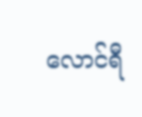လောင်ရီ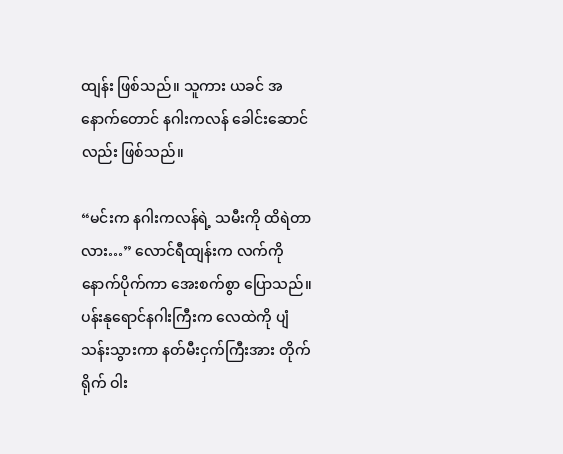ထျန်း ဖြစ်သည်။ သူကား ယခင် အနောက်တောင် နဂါးကလန် ခေါင်းဆောင်လည်း ဖြစ်သည်။

“မင်းက နဂါးကလန်ရဲ့ သမီးကို ထိရဲတာလား…” လောင်ရီထျန်းက လက်ကို နောက်ပိုက်ကာ အေးစက်စွာ ပြောသည်။ ပန်းနုရောင်နဂါးကြီးက လေထဲကို ပျံသန်းသွားကာ နတ်မီးငှက်ကြီးအား တိုက်ရိုက် ဝါး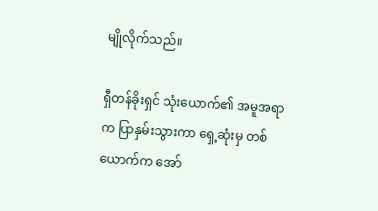မျိုလိုက်သည်။

ရှီတန်ခိုးရှင် သုံးယောက်၏ အမူအရာက ပြာနှမ်းသွားကာ ရှေ့ဆုံးမှ တစ်ယောက်က အော်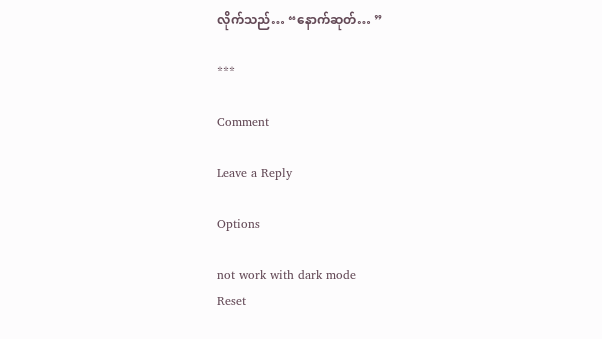လိုက်သည်… “နောက်ဆုတ်… ”

***

Comment

Leave a Reply

Options

not work with dark mode
Reset